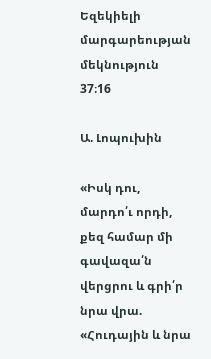Եզեկիելի մարգարեության մեկնություն 37։16

Ա. Լոպուխին

«Իսկ դու, մարդո՛ւ որդի, քեզ համար մի գավազա՛ն վերցրու և գրի՛ր նրա վրա. «Հուդային և նրա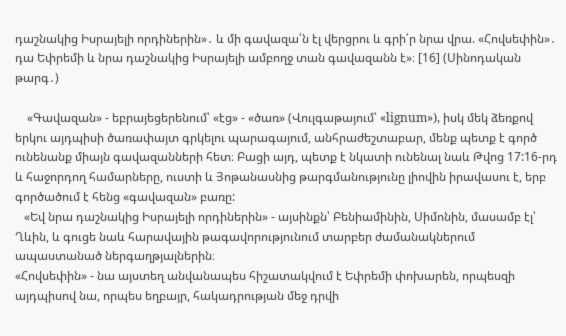դաշնակից Իսրայելի որդիներին»․ և մի գավազա՛ն էլ վերցրու և գրի՛ր նրա վրա. «Հովսեփին»․ դա Եփրեմի և նրա դաշնակից Իսրայելի ամբողջ տան գավազանն է»։ [16] (Սինոդական թարգ․)

    «Գավազան» - եբրայեցերենում՝ «էց» - «ծառ» (Վուլգաթայում՝ «lignum»), իսկ մեկ ձեռքով երկու այդպիսի ծառափայտ գրկելու պարագայում, անհրաժեշտաբար, մենք պետք է գործ ունենանք միայն գավազանների հետ։ Բացի այդ, պետք է նկատի ունենալ նաև Թվոց 17:16-րդ և հաջորդող համարները, ուստի և Յոթանասնից թարգմանությունը լիովին իրավասու է, երբ գործածում է հենց «գավազան» բառը:
   «Եվ նրա դաշնակից Իսրայելի որդիներին» - այսինքն՝ Բենիամինին, Սիմոնին, մասամբ էլ՝ Ղևին, և գուցե նաև հարավային թագավորությունում տարբեր ժամանակներում ապաստանած ներգաղթյալներին։
«Հովսեփին» - նա այստեղ անվանապես հիշատակվում է Եփրեմի փոխարեն, որպեսզի այդպիսով նա, որպես եղբայր, հակադրության մեջ դրվի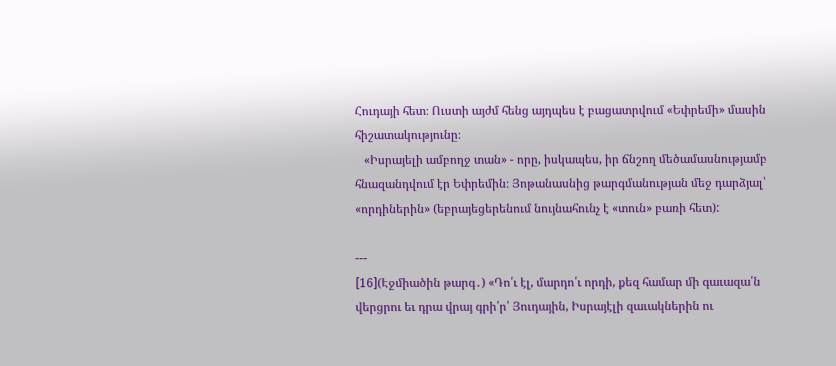Հուդայի հետ։ Ուստի այժմ հենց այդպես է բացատրվում «Եփրեմի» մասին հիշատակությունը։
   «Իսրայելի ամբողջ տան» - որը, իսկապես, իր ճնշող մեծամասնությամբ հնազանդվում էր Եփրեմին։ Յոթանասնից թարգմանության մեջ դարձյալ՝ «որդիներին» (եբրայեցերենում նույնահունչ է «տուն» բառի հետ):

---
[16](Էջմիածին թարգ․) «Դո՛ւ էլ, մարդո՛ւ որդի, քեզ համար մի գաւազա՛ն վերցրու եւ դրա վրայ գրի՛ր՝ Յուդային, Իսրայէլի զաւակներին ու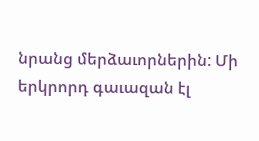նրանց մերձաւորներին: Մի երկրորդ գաւազան էլ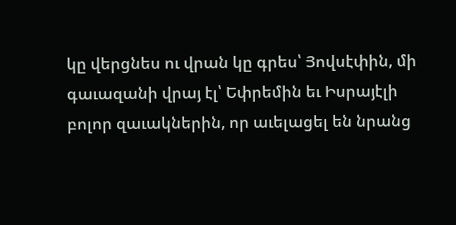կը վերցնես ու վրան կը գրես՝ Յովսէփին, մի գաւազանի վրայ էլ՝ Եփրեմին եւ Իսրայէլի բոլոր զաւակներին, որ աւելացել են նրանց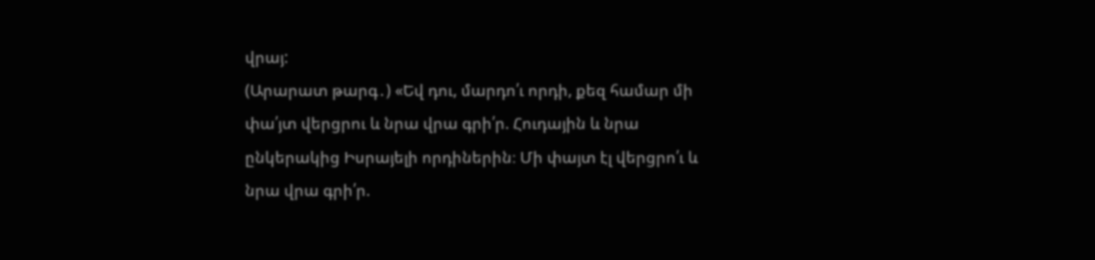վրայ:
(Արարատ թարգ․) «Եվ դու, մարդո՛ւ որդի, քեզ համար մի փա՛յտ վերցրու և նրա վրա գրի՛ր. Հուդային և նրա ընկերակից Իսրայելի որդիներին։ Մի փայտ էլ վերցրո՛ւ և նրա վրա գրի՛ր.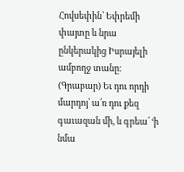Հովսեփին՝ Եփրեմի փայտը և նրա ընկերակից Իսրայելի ամբողջ տանը։
(Գրաբար) Եւ դու որդի մարդոյ՝ ա՛ռ դու քեզ գաւազան մի, և գրեա՛ ‘ի նմա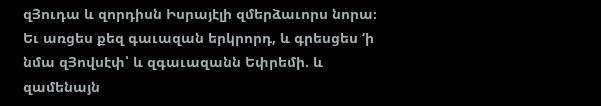զՅուդա և զորդիսն Իսրայէլի զմերձաւորս նորա։ Եւ առցես քեզ գաւազան երկրորդ, և գրեսցես ‘ի նմա զՅովսէփ՝ և զգաւազանն Եփրեմի. և զամենայն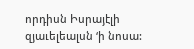որդիսն Իսրայէլի զյաւելեալսն ‘ի նոսա: